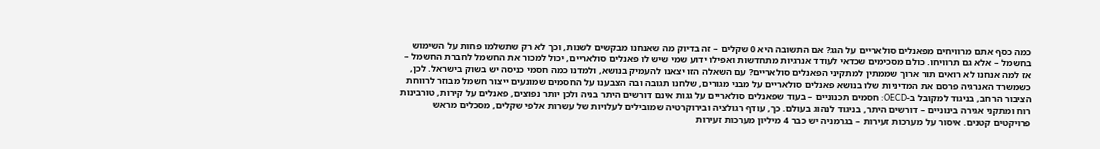כמה כסף אתם מרוויחים מפאנלים סולאריים על הגג? אם התשובה היא 0 שקלים – זה בדיוק מה שאנחנו מבקשים לשנות, וכך לא רק שתשלמו פחות על השימוש בחשמל – אלא גם תרוויחו. כולם מסכימים שכדאי לעודד אנרגיות מתחדשות ואפילו ידוע שמי שיש לו פאנלים סולאריים, יכול למכור את החשמל לחברת החשמל – אז למה אנחנו לא רואים תור ארוך שממתין למתקיני הפאנלים סולאריים? עם השאלה הזו יצאנו להעמיק בנושא, ולמדנו כמה חסמי כניסה יש בשוק בישראל. לכן, כשמשרד האנרגיה פרסם את המדיניות שלו בנושא פאנלים סולאריים על מבני מגורים, שלחנו תגובה ובה הצבענו על החסמים שמונעים ייצור חשמל מבוזר לרווחת הציבור הרחב, בניגוד למקובל ב-OECD: חסמים תכנוניים – בעוד שפאנלים סולאריים על גגות אינם דורשים היתר בניה ולכן יותר נפוצים, פאנלים על קירות, טורבינות רוח ומתקני אגירה בינוניים – דורשים היתר, בניגוד לנהוג בעולם. כך, עודף רגולציה ובירוקרטיה שמובילים לעלויות של עשרות אלפי שקלים, מסכלים מראש פרויקטים קטנים. איסור על מערכות זעירות – בגרמניה יש כבר 4 מיליון מערכות זעירות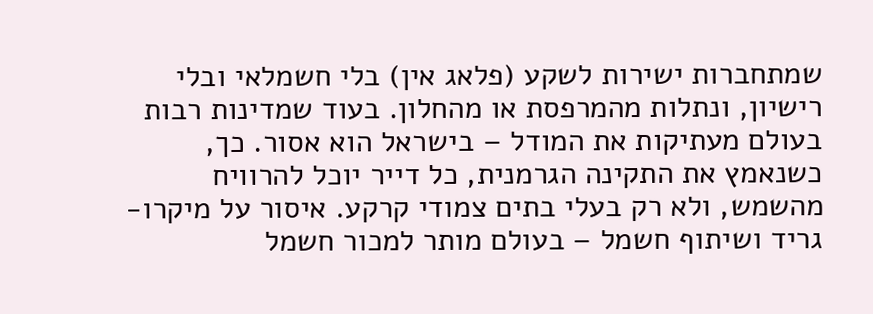שמתחברות ישירות לשקע (פלאג אין) בלי חשמלאי ובלי רישיון, ונתלות מהמרפסת או מהחלון. בעוד שמדינות רבות בעולם מעתיקות את המודל – בישראל הוא אסור. כך, כשנאמץ את התקינה הגרמנית, כל דייר יוכל להרוויח מהשמש, ולא רק בעלי בתים צמודי קרקע. איסור על מיקרו-גריד ושיתוף חשמל – בעולם מותר למכור חשמל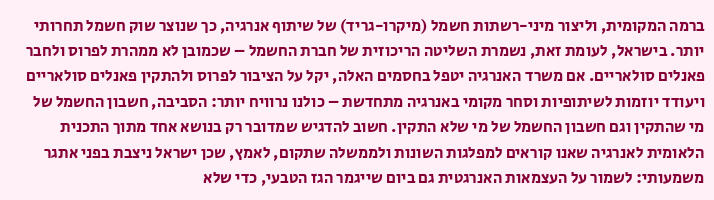ברמה המקומית, וליצור מיני-רשתות חשמל (מיקרו-גריד) של שיתוף אנרגיה, כך שנוצר שוק חשמל תחרותי יותר. בישראל, לעומת זאת, נשמרת השליטה הריכוזית של חברת החשמל – שכמובן לא ממהרת לפרוס ולחבר פאנלים סולאריים. אם משרד האנרגיה יטפל בחסמים האלה, יקל על הציבור לפרוס ולהתקין פאנלים סולאריים ויעודד יוזמות לשיתופיות וסחר מקומי באנרגיה מתחדשת – כולנו נרוויח יותר: הסביבה, חשבון החשמל של מי שהתקין וגם חשבון החשמל של מי שלא התקין. חשוב להדגיש שמדובר רק בנושא אחד מתוך התכנית הלאומית לאנרגיה שאנו קוראים למפלגות השונות ולממשלה שתקום, לאמץ, שכן ישראל ניצבת בפני אתגר משמעותי: לשמור על העצמאות האנרגטית גם ביום שייגמר הגז הטבעי, כדי שלא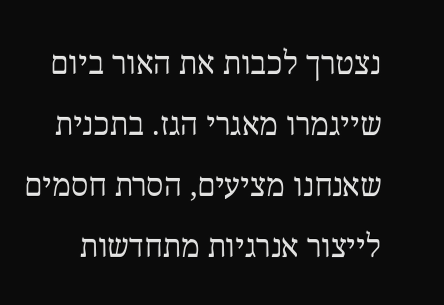נצטרך לכבות את האור ביום שייגמרו מאגרי הגז. בתכנית שאנחנו מציעים, הסרת חסמים לייצור אנרגיות מתחדשות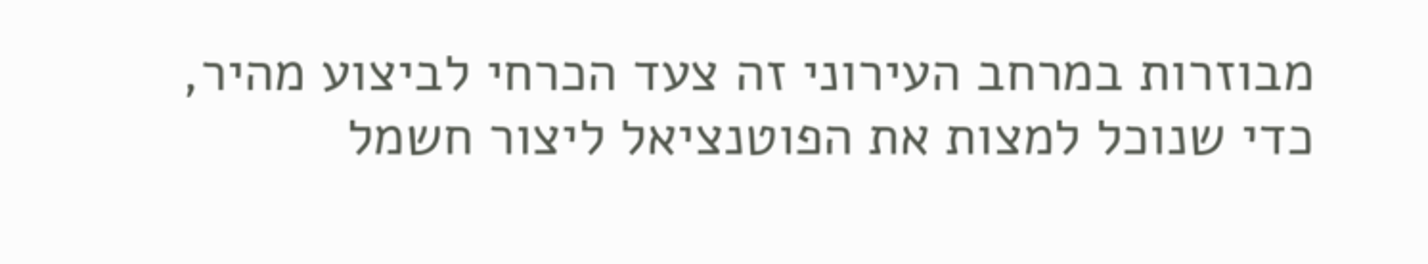מבוזרות במרחב העירוני זה צעד הכרחי לביצוע מהיר, כדי שנוכל למצות את הפוטנציאל ליצור חשמל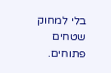בלי למחוק שטחים פתוחים.